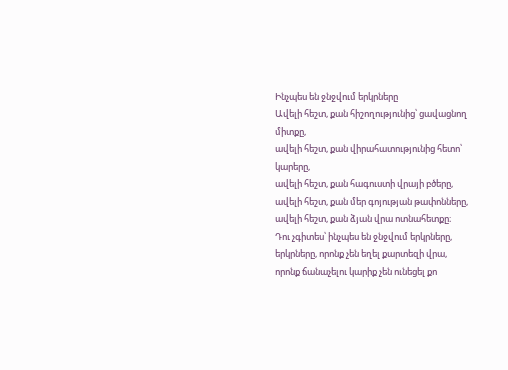Ինչպես են ջնջվում երկրները
Ավելի հեշտ, քան հիշողությունից՝ ցավացնող միտքը,
ավելի հեշտ, քան վիրահատությունից հետո՝ կարերը,
ավելի հեշտ, քան հագուստի վրայի բծերը,
ավելի հեշտ, քան մեր գոյության թափոնները,
ավելի հեշտ, քան ձյան վրա ոտնահետքը։
Դու չգիտես՝ ինչպես են ջնջվում երկրները,
երկրները, որոնք չեն եղել քարտեզի վրա,
որոնք ճանաչելու կարիք չեն ունեցել քո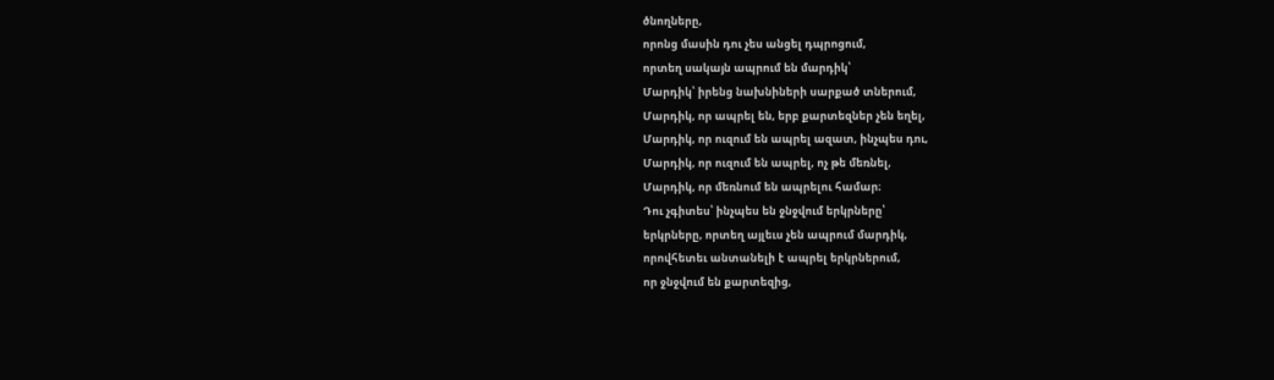ծնողները,
որոնց մասին դու չես անցել դպրոցում,
որտեղ սակայն ապրում են մարդիկ՝
Մարդիկ՝ իրենց նախնիների սարքած տներում,
Մարդիկ, որ ապրել են, երբ քարտեզներ չեն եղել,
Մարդիկ, որ ուզում են ապրել ազատ, ինչպես դու,
Մարդիկ, որ ուզում են ապրել, ոչ թե մեռնել,
Մարդիկ, որ մեռնում են ապրելու համար։
Դու չգիտես՝ ինչպես են ջնջվում երկրները՝
երկրները, որտեղ այլեւս չեն ապրում մարդիկ,
որովհետեւ անտանելի է ապրել երկրներում,
որ ջնջվում են քարտեզից,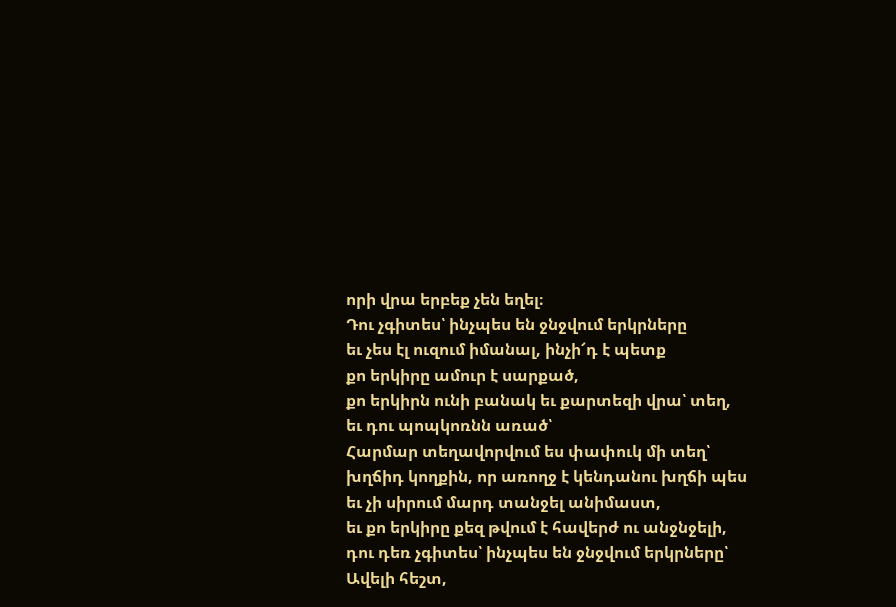որի վրա երբեք չեն եղել։
Դու չգիտես՝ ինչպես են ջնջվում երկրները
եւ չես էլ ուզում իմանալ, ինչի՜դ է պետք
քո երկիրը ամուր է սարքած,
քո երկիրն ունի բանակ եւ քարտեզի վրա՝ տեղ,
եւ դու պոպկոռնն առած՝
Հարմար տեղավորվում ես փափուկ մի տեղ՝
խղճիդ կողքին, որ առողջ է կենդանու խղճի պես
եւ չի սիրում մարդ տանջել անիմաստ,
եւ քո երկիրը քեզ թվում է հավերժ ու անջնջելի,
դու դեռ չգիտես՝ ինչպես են ջնջվում երկրները՝
Ավելի հեշտ,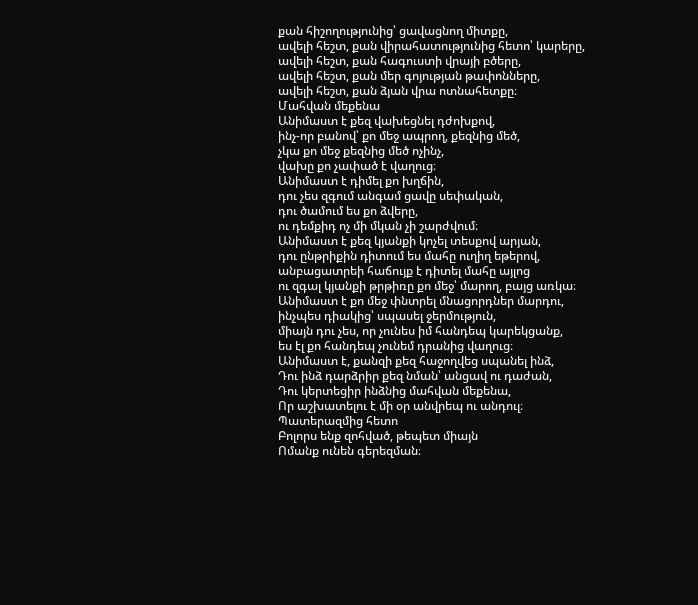քան հիշողությունից՝ ցավացնող միտքը,
ավելի հեշտ, քան վիրահատությունից հետո՝ կարերը,
ավելի հեշտ, քան հագուստի վրայի բծերը,
ավելի հեշտ, քան մեր գոյության թափոնները,
ավելի հեշտ, քան ձյան վրա ոտնահետքը։
Մահվան մեքենա
Անիմաստ է քեզ վախեցնել դժոխքով,
ինչ-որ բանով՝ քո մեջ ապրող, քեզնից մեծ,
չկա քո մեջ քեզնից մեծ ոչինչ,
վախը քո չափած է վաղուց։
Անիմաստ է դիմել քո խղճին,
դու չես զգում անգամ ցավը սեփական,
դու ծամում ես քո ձվերը,
ու դեմքիդ ոչ մի մկան չի շարժվում։
Անիմաստ է քեզ կյանքի կոչել տեսքով արյան,
դու ընթրիքին դիտում ես մահը ուղիղ եթերով,
անբացատրեի հաճույք է դիտել մահը այլոց
ու զգալ կյանքի թրթիռը քո մեջ՝ մարող, բայց առկա։
Անիմաստ է քո մեջ փնտրել մնացորդներ մարդու,
ինչպես դիակից՝ սպասել ջերմություն,
միայն դու չես, որ չունես իմ հանդեպ կարեկցանք,
ես էլ քո հանդեպ չունեմ դրանից վաղուց։
Անիմաստ է, քանզի քեզ հաջողվեց սպանել ինձ,
Դու ինձ դարձրիր քեզ նման՝ անցավ ու դաժան,
Դու կերտեցիր ինձնից մահվան մեքենա,
Որ աշխատելու է մի օր անվրեպ ու անդուլ։
Պատերազմից հետո
Բոլորս ենք զոհված, թեպետ միայն
Ոմանք ունեն գերեզման։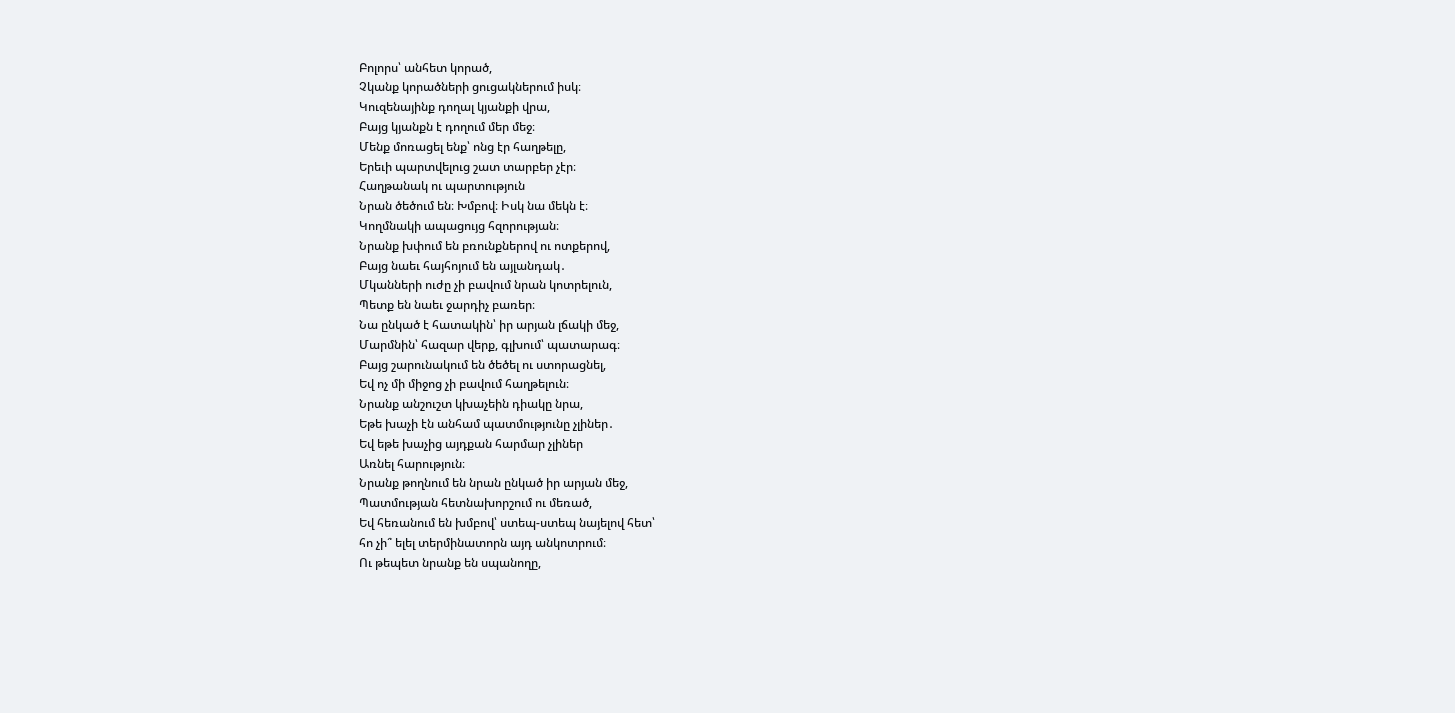Բոլորս՝ անհետ կորած,
Չկանք կորածների ցուցակներում իսկ։
Կուզենայինք դողալ կյանքի վրա,
Բայց կյանքն է դողում մեր մեջ։
Մենք մոռացել ենք՝ ոնց էր հաղթելը,
Երեւի պարտվելուց շատ տարբեր չէր։
Հաղթանակ ու պարտություն
Նրան ծեծում են։ Խմբով։ Իսկ նա մեկն է։
Կողմնակի ապացույց հզորության։
Նրանք խփում են բռունքներով ու ոտքերով,
Բայց նաեւ հայհոյում են այլանդակ․
Մկանների ուժը չի բավում նրան կոտրելուն,
Պետք են նաեւ ջարդիչ բառեր։
Նա ընկած է հատակին՝ իր արյան լճակի մեջ,
Մարմնին՝ հազար վերք, գլխում՝ պատարագ։
Բայց շարունակում են ծեծել ու ստորացնել,
Եվ ոչ մի միջոց չի բավում հաղթելուն։
Նրանք անշուշտ կխաչեին դիակը նրա,
Եթե խաչի էն անհամ պատմությունը չլիներ․
Եվ եթե խաչից այդքան հարմար չլիներ
Առնել հարություն։
Նրանք թողնում են նրան ընկած իր արյան մեջ,
Պատմության հետնախորշում ու մեռած,
Եվ հեռանում են խմբով՝ ստեպ-ստեպ նայելով հետ՝
հո չի՞ ելել տերմինատորն այդ անկոտրում։
Ու թեպետ նրանք են սպանողը,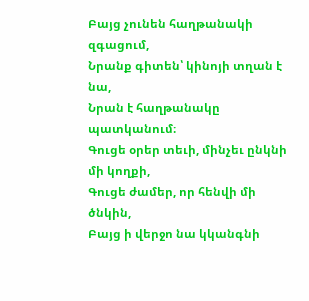Բայց չունեն հաղթանակի զգացում,
Նրանք գիտեն՝ կինոյի տղան է նա,
Նրան է հաղթանակը պատկանում։
Գուցե օրեր տեւի, մինչեւ ընկնի մի կողքի,
Գուցե ժամեր, որ հենվի մի ծնկին,
Բայց ի վերջո նա կկանգնի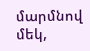մարմնով մեկ,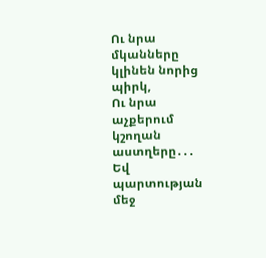Ու նրա մկանները կլինեն նորից պիրկ,
Ու նրա աչքերում կշողան աստղերը․․․
Եվ պարտության մեջ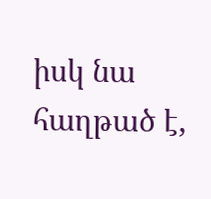իսկ նա հաղթած է,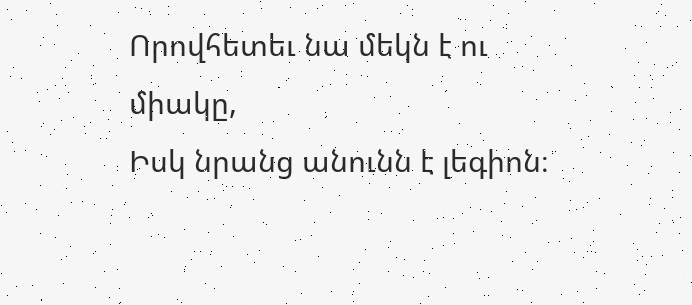Որովհետեւ նա մեկն է ու միակը,
Իսկ նրանց անունն է լեգիոն։